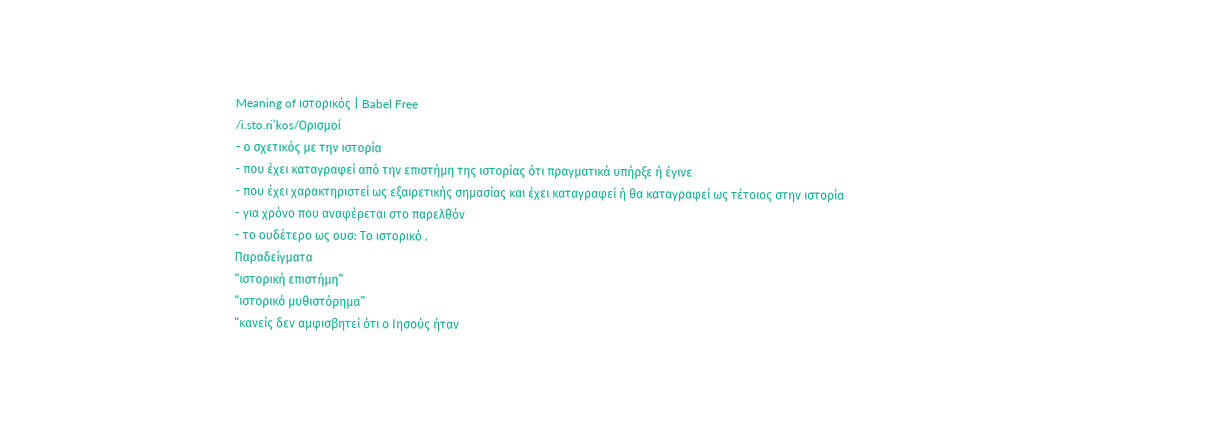Meaning of ιστορικός | Babel Free
/i.sto.riˈkos/Ορισμοί
- ο σχετικός με την ιστορία
- που έχει καταγραφεί από την επιστήμη της ιστορίας ότι πραγματικά υπήρξε ή έγινε
- που έχει χαρακτηριστεί ως εξαιρετικής σημασίας και έχει καταγραφεί ή θα καταγραφεί ως τέτοιος στην ιστορία
- για χρόνο που αναφέρεται στο παρελθόν
- το ουδέτερο ως ουσ: Το ιστορικό .
Παραδείγματα
“ιστορική επιστήμη”
“ιστορικό μυθιστόρημα”
“κανείς δεν αμφισβητεί ότι ο Ιησούς ήταν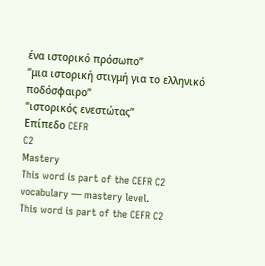ένα ιστορικό πρόσωπο”
“μια ιστορική στιγμή για το ελληνικό ποδόσφαιρο”
“ιστορικός ενεστώτας”
Επίπεδο CEFR
C2
Mastery
This word is part of the CEFR C2 vocabulary — mastery level.
This word is part of the CEFR C2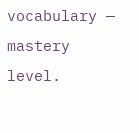vocabulary — mastery level.